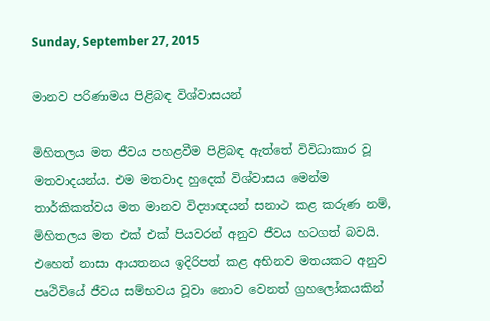Sunday, September 27, 2015

මානව පරිණාමය පිළිබඳ විශ්වාසයන්

මිහිතලය මත ජීවය පහළවීම පිළිබඳ ඇත්තේ විවිධාකාර වූ මතවාදයන්ය. එම මතවාද හුදෙක්‌ විශ්වාසය මෙන්ම තාර්කිකත්වය මත මානව විද්‍යාඥයන් සනාථ කළ කරුණ නම්, මිහිතලය මත එක්‌ එක්‌ පියවරන් අනුව ජීවය හටගත් බවයි. එහෙත් නාසා ආයතනය ඉදිරිපත් කළ අභිනව මතයකට අනුව පෘථිවියේ ජීවය සම්භවය වූවා නොව වෙනත් ග්‍රහලෝකයකින්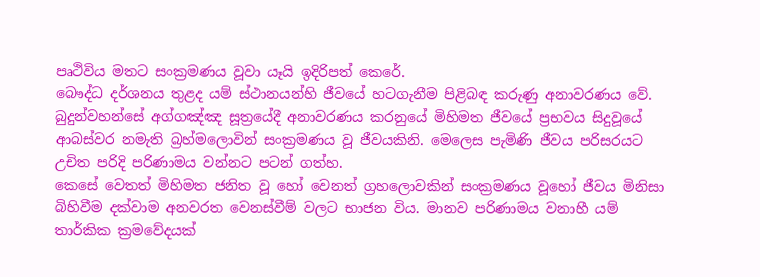පෘථිවිය මතට සංක්‍රමණය වූවා යෑයි ඉදිරිපත් කෙරේ.
බෞද්ධ දර්ශනය තුළද යම් ස්‌ථානයන්හි ජීවයේ හටගැනීම පිළිබඳ කරුණු අනාවරණය වේ. බුදුන්වහන්සේ අග්ගඤ්ඤ සූත්‍රයේදී අනාවරණය කරනුයේ මිහිමත ජීවයේ ප්‍රභවය සිදුවූයේ ආබස්‌වර නමැති බ්‍රහ්මලොවින් සංක්‍රමණය වූ ජීවයකිනි. මෙලෙස පැමිණි ජීවය පරිසරයට උචිත පරිදි පරිණාමය වන්නට පටන් ගත්හ.
කෙසේ වෙතත් මිහිමත ජනිත වූ හෝ වෙනත් ග්‍රහලොවකින් සංක්‍රමණය වූහෝ ජීවය මිනිසා බිහිවීම දක්‌වාම අනවරත වෙනස්‌වීම් වලට භාජන විය. මානව පරිණාමය වනාහී යම් තාර්කික ක්‍රමවේදයක්‌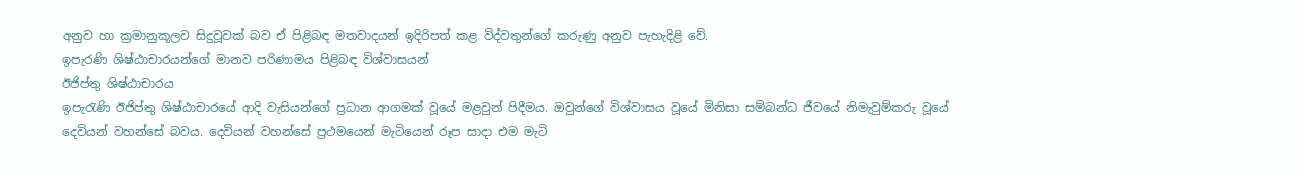අනුව හා ක්‍රමානුකූලව සිදුවූවක්‌ බව ඒ පිළිබඳ මතවාදයන් ඉදිරිපත් කළ විද්වතුන්ගේ කරුණු අනුව පැහැදිළි වේ.
ඉපැරණි ශිෂ්ඨාචාරයන්ගේ මානව පරිණාමය පිළිබඳ විශ්වාසයන්
ඊජිප්තු ශිෂ්ඨාචාරය
ඉපැරැණි ඊජිප්තු ශිෂ්ඨාචාරයේ ආදි වැසියන්ගේ ප්‍රධාන ආගමක්‌ වූයේ මළවුන් පිදීමය. ඔවුන්ගේ විශ්වාසය වූයේ මිනිසා සම්බන්ධ ජීවයේ නිමැවුම්කරු වූයේ දෙවියන් වහන්සේ බවය. දෙවියන් වහන්සේ ප්‍රථමයෙන් මැටියෙන් රූප සාදා එම මැටි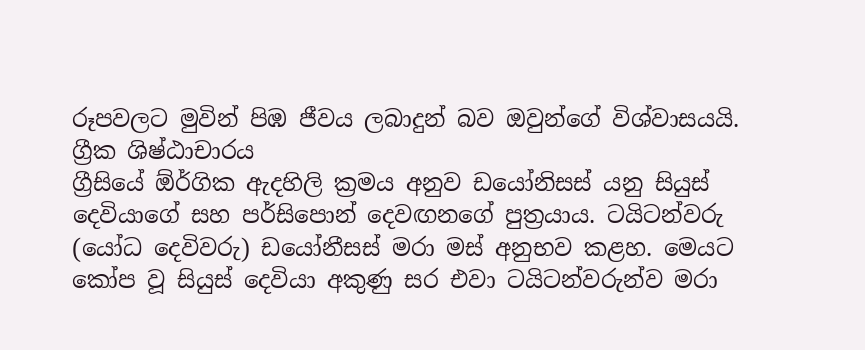රූපවලට මුවින් පිඹ ජීවය ලබාදුන් බව ඔවුන්ගේ විශ්වාසයයි.
ග්‍රීක ශිෂ්ඨාචාරය
ග්‍රීසියේ ඕර්ගික ඇදහිලි ක්‍රමය අනුව ඩයෝනිසස්‌ යනු සියුස්‌ දෙවියාගේ සහ පර්සිපොන් දෙවඟනගේ පුත්‍රයාය. ටයිටන්වරු (යෝධ දෙවිවරු) ඩයෝනීසස්‌ මරා මස්‌ අනුභව කළහ. මෙයට කෝප වූ සියුස්‌ දෙවියා අකුණු සර එවා ටයිටන්වරුන්ව මරා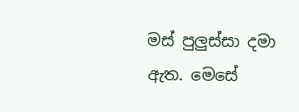මස්‌ පුලුස්‌සා දමා ඇත. මෙසේ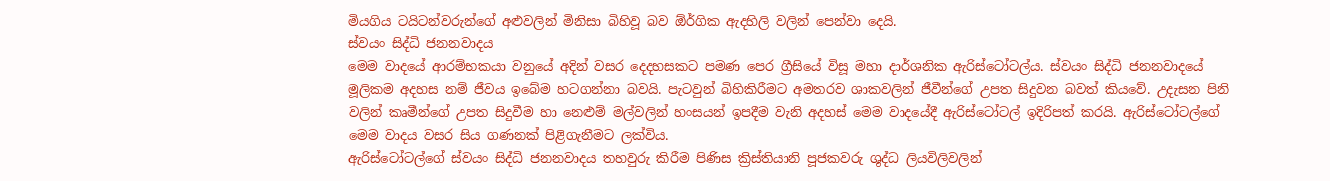මියගිය ටයිටන්වරුන්ගේ අළුවලින් මිනිසා බිහිවූ බව ඕර්ගික ඇදහිලි වලින් පෙන්වා දෙයි.
ස්‌වයං සිද්ධි ජනනවාදය
මෙම වාදයේ ආරම්භකයා වනුයේ අදින් වසර දෙදහසකට පමණ පෙර ග්‍රීසියේ විසූ මහා දාර්ශනික ඇරිස්‌ටෝටල්ය. ස්‌වයං සිද්ධි ජනනවාදයේ මූලිකම අදහස නම් ජීවය ඉබේම හටගන්නා බවයි. පැටවුන් බිහිකිරීමට අමතරව ශාකවලින් ජීවීන්ගේ උපත සිදුවන බවත් කියවේ. උදැසන පිනි වලින් කෘමීන්ගේ උපත සිදුවීම හා නෙළුම් මල්වලින් හංසයන් ඉපදීම වැනි අදහස්‌ මෙම වාදයේදී ඇරිස්‌ටෝටල් ඉදිරිපත් කරයි. ඇරිස්‌ටෝටල්ගේ මෙම වාදය වසර සිය ගණනක්‌ පිළිගැනීමට ලක්‌විය.
ඇරිස්‌ටෝටල්ගේ ස්‌වයං සිද්ධි ජනනවාදය තහවුරු කිරීම පිණිස ක්‍රිස්‌තියානි පූජකවරු ශුද්ධ ලියවිලිවලින්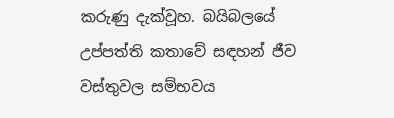කරුණු දැක්‌වූහ. බයිබලයේ උප්පත්ති කතාවේ සඳහන් ජීව වස්‌තුවල සම්භවය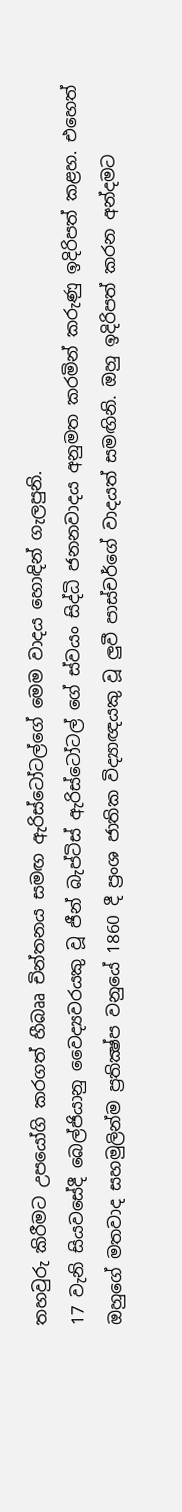තහවුරු කිරීමට උපයෝගි කරගත් හීබෲ චින්තනය සමඟ ඇරිස්‌ටෝටල්ගේ මෙම වාදය හොඳින් ගැලපුනි.
17 වැනි සියවසේදී බෙල්ජියානු වෛද්‍යවරයකු වූ ජීන් බැප්ටිස්‌ ඇරිස්‌ටෝටල් ගේ ස්‌වයං සිද්ධි ජනනවාදය අනුමත කරමින් කරුණු ඉදිරිපත් කළහ. එහෙත් ඔහුගේ මතවාද සහමුලින්ම ප්‍රතික්‍ෂ්ප වනුයේ 1860 දී ප්‍රංශ ජාතික විද්‍යාඥයකු වූ ලුවී පාස්‌චර්ගේ වාදයත් සමඟිනි. ඔහු ඉදිරිපත් කරන අන්දමට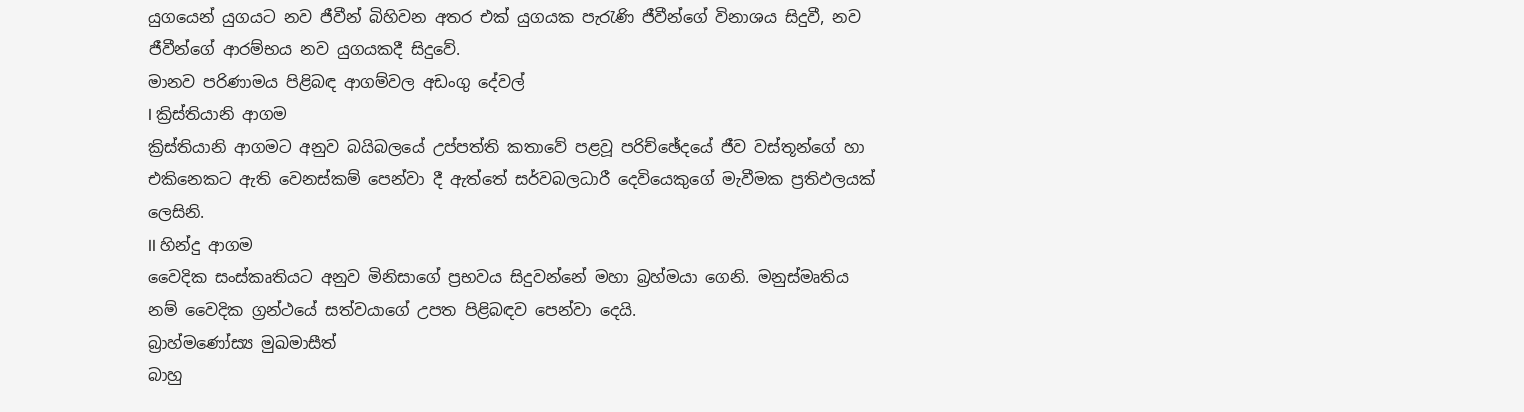යුගයෙන් යුගයට නව ජීවීන් බිහිවන අතර එක්‌ යුගයක පැරැණි ජීවීන්ගේ විනාශය සිදුවී, නව ජීවීන්ගේ ආරම්භය නව යුගයකදී සිදුවේ.
මානව පරිණාමය පිළිබඳ ආගම්වල අඩංගු දේවල්
I ක්‍රිස්‌තියානි ආගම
ක්‍රිස්‌තියානි ආගමට අනුව බයිබලයේ උප්පත්ති කතාවේ පළවූ පරිච්ඡේදයේ ජීව වස්‌තූන්ගේ හා එකිනෙකට ඇති වෙනස්‌කම් පෙන්වා දී ඇත්තේ සර්වබලධාරී දෙවියෙකුගේ මැවීමක ප්‍රතිඵලයක්‌ ලෙසිනි.
II හින්දු ආගම
වෛදික සංස්‌කෘතියට අනුව මිනිසාගේ ප්‍රභවය සිදුවන්නේ මහා බ්‍රහ්මයා ගෙනි. මනුස්‌මෘතිය නම් වෛදික ග්‍රන්ථයේ සත්වයාගේ උපත පිළිබඳව පෙන්වා දෙයි.
බ්‍රාහ්මණෝස්‍ය මුඛමාසීත්
බාහු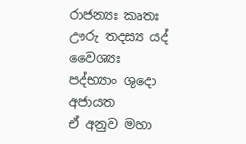රාජන්‍යඃ කෘතඃ
ඌරු තදස්‍ය යද් වෛශ්‍යඃ
පද්භ්‍යාං ශුදො අජායත
ඒ අනුව මහා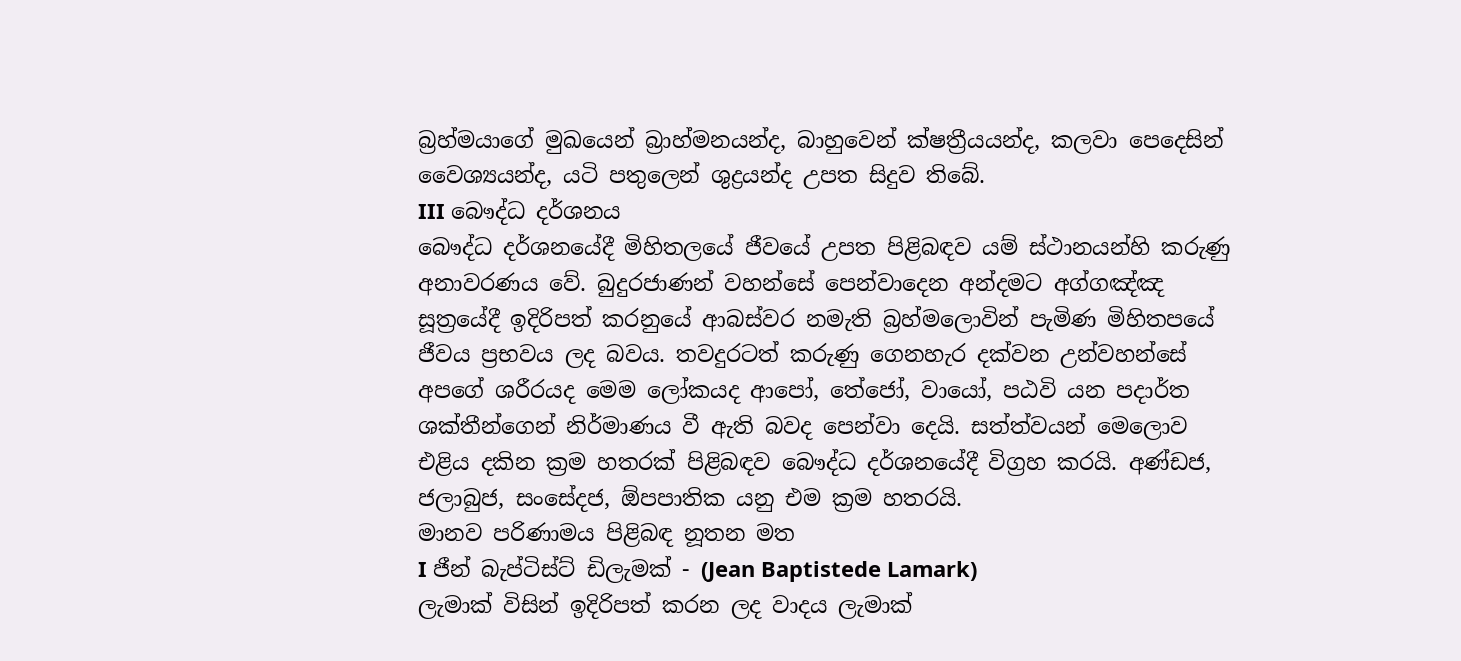බ්‍රහ්මයාගේ මුඛයෙන් බ්‍රාහ්මනයන්ද, බාහුවෙන් ක්‌ෂත්‍රීයයන්ද, කලවා පෙදෙසින් වෛශ්‍යයන්ද, යටි පතුලෙන් ශුද්‍රයන්ද උපත සිදුව තිබේ.
III බෞද්ධ දර්ශනය
බෞද්ධ දර්ශනයේදී මිහිතලයේ ජීවයේ උපත පිළිබඳව යම් ස්‌ථානයන්හි කරුණු අනාවරණය වේ. බුදුරජාණන් වහන්සේ පෙන්වාදෙන අන්දමට අග්ගඤ්ඤ සූත්‍රයේදී ඉදිරිපත් කරනුයේ ආබස්‌වර නමැති බ්‍රහ්මලොවින් පැමිණ මිහිතපයේ ජීවය ප්‍රභවය ලද බවය. තවදුරටත් කරුණු ගෙනහැර දක්‌වන උන්වහන්සේ අපගේ ශරීරයද මෙම ලෝකයද ආපෝ, තේජෝ, වායෝ, පඨවි යන පදාර්ත ශක්‌තීන්ගෙන් නිර්මාණය වී ඇති බවද පෙන්වා දෙයි. සත්ත්වයන් මෙලොව එළිය දකින ක්‍රම හතරක්‌ පිළිබඳව බෞද්ධ දර්ශනයේදී විග්‍රහ කරයි. අණ්‌ඩජ, ජලාබුජ, සංසේදජ, ඕපපාතික යනු එම ක්‍රම හතරයි.
මානව පරිණාමය පිළිබඳ නූතන මත
I ජීන් බැප්ටිස්‌ට්‌ ඩිලැමක්‌ - (Jean Baptistede Lamark)
ලැමාක්‌ විසින් ඉදිරිපත් කරන ලද වාදය ලැමාක්‌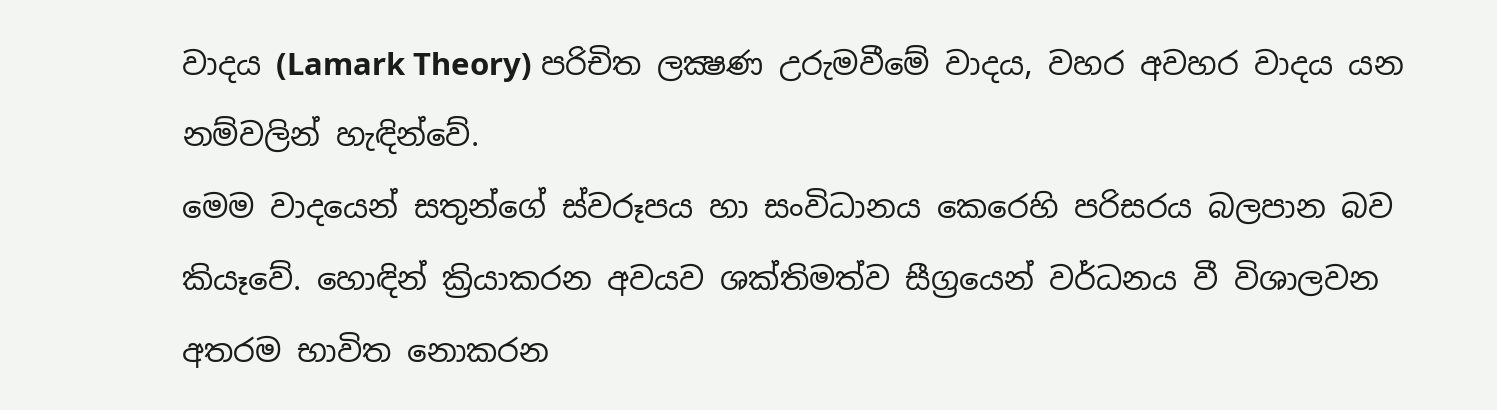වාදය (Lamark Theory) පරිචිත ලක්‍ෂණ උරුමවීමේ වාදය, වහර අවහර වාදය යන නම්වලින් හැඳින්වේ.
මෙම වාදයෙන් සතුන්ගේ ස්‌වරූපය හා සංවිධානය කෙරෙහි පරිසරය බලපාන බව කියෑවේ. හොඳින් ක්‍රියාකරන අවයව ශක්‌තිමත්ව සීග්‍රයෙන් වර්ධනය වී විශාලවන අතරම භාවිත නොකරන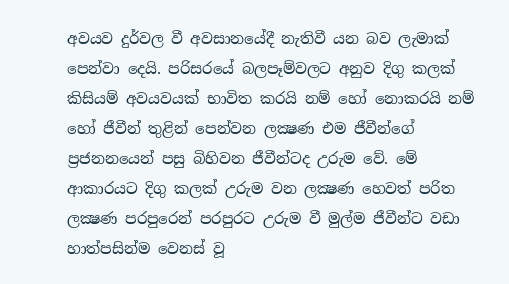අවයව දුර්වල වී අවසානයේදී නැතිවී යන බව ලැමාක්‌ පෙන්වා දෙයි. පරිසරයේ බලපෑම්වලට අනුව දිගු කලක්‌ කිසියම් අවයවයක්‌ භාවිත කරයි නම් හෝ නොකරයි නම් හෝ ජීවීන් තුළින් පෙන්වන ලක්‍ෂණ එම ජීවීන්ගේ ප්‍රජනනයෙන් පසු බිහිවන ජීවීන්ටද උරුම වේ. මේ ආකාරයට දිගු කලක්‌ උරුම වන ලක්‍ෂණ හෙවත් පරිත ලක්‍ෂණ පරපුරෙන් පරපුරට උරුම වී මුල්ම ජීවීන්ට වඩා හාත්පසින්ම වෙනස්‌ වූ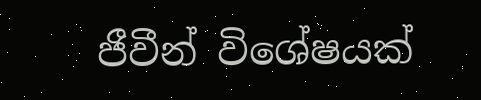ජීවීන් විශේෂයක්‌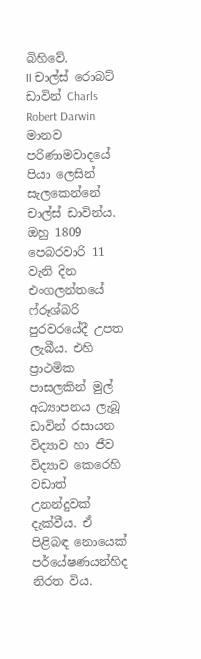බිහිවේ.
II චාල්ස්‌ රොබට්‌ ඩාවින් Charls Robert Darwin
මානව පරිණාමවාදයේ පියා ලෙසින් සැලකෙන්නේ චාල්ස්‌ ඩාවින්ය. ඔහු 1809 පෙබරවාරි 11 වැනි දින එංගලන්තයේ ෆ්රූශ්බරි පුරවරයේදී උපත ලැබීය. එහි ප්‍රාථමික පාසලකින් මුල් අධ්‍යාපනය ලැබූ ඩාවින් රසායන විද්‍යාව හා ජීව විද්‍යාව කෙරෙහි වඩාත් උනන්දුවක්‌ දැක්‌වීය. ඒ පිළිබඳ නොයෙක්‌ පර්යේෂණයන්හිද නිරත විය.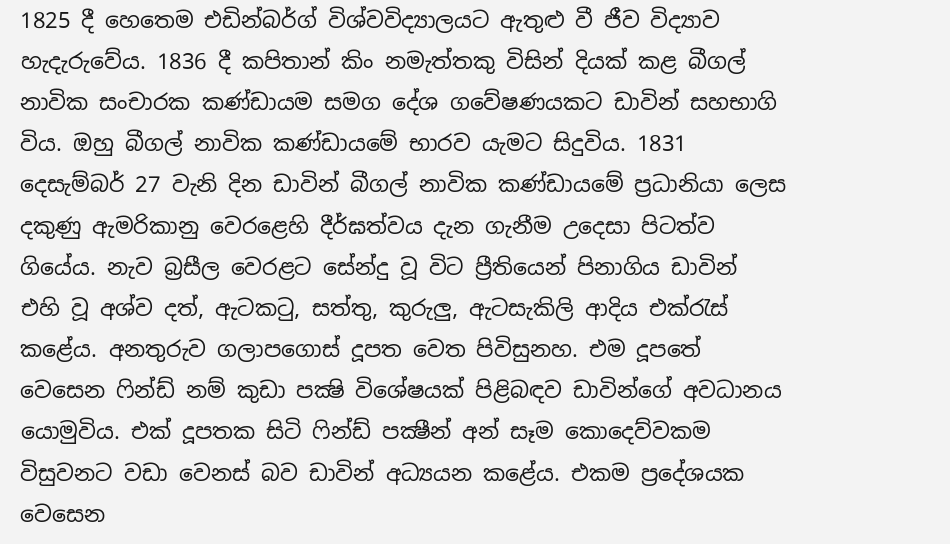1825 දී හෙතෙම එඩින්බර්ග් විශ්වවිද්‍යාලයට ඇතුළු වී ජීව විද්‍යාව හැදැරුවේය. 1836 දී කපිතාන් කිං නමැත්තකු විසින් දියක්‌ කළ බීගල් නාවික සංචාරක කණ්‌ඩායම සමග දේශ ගවේෂණයකට ඩාවින් සහභාගි විය. ඔහු බීගල් නාවික කණ්‌ඩායමේ භාරව යැමට සිදුවිය. 1831 දෙසැම්බර් 27 වැනි දින ඩාවින් බීගල් නාවික කණ්‌ඩායමේ ප්‍රධානියා ලෙස දකුණු ඇමරිකානු වෙරළෙහි දීර්ඝත්වය දැන ගැනීම උදෙසා පිටත්ව ගියේය. නැව බ්‍රසීල වෙරළට සේන්දු වූ විට ප්‍රීතියෙන් පිනාගිය ඩාවින් එහි වූ අශ්ව දත්, ඇටකටු, සත්තු, කුරුලු, ඇටසැකිලි ආදිය එක්‌රැස්‌ කළේය. අනතුරුව ගලාපගොස්‌ දූපත වෙත පිවිසුනහ. එම දූපතේ වෙසෙන ෆින්ඩ් නම් කුඩා පක්‍ෂි විශේෂයක්‌ පිළිබඳව ඩාවින්ගේ අවධානය යොමුවිය. එක්‌ දූපතක සිටි ෆින්ඩ් පක්‍ෂීන් අන් සෑම කොදෙව්වකම විසුවනට වඩා වෙනස්‌ බව ඩාවින් අධ්‍යයන කළේය. එකම ප්‍රදේශයක වෙසෙන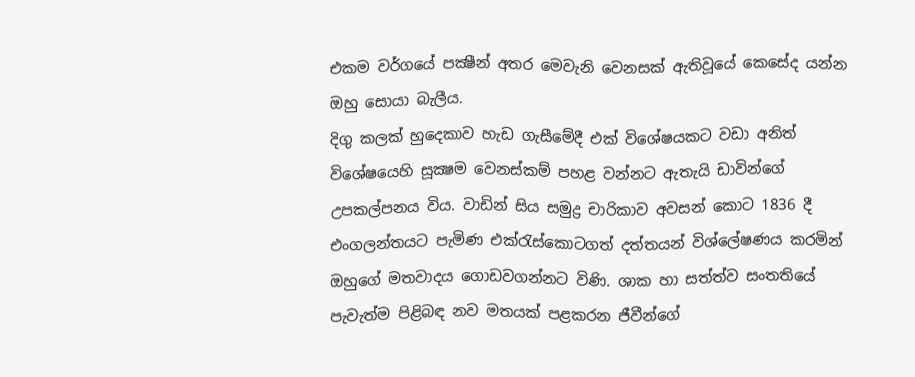එකම වර්ගයේ පක්‍ෂීන් අතර මෙවැනි වෙනසක්‌ ඇතිවූයේ කෙසේද යන්න ඔහු සොයා බැලීය.
දිගු කලක්‌ හුදෙකාව හැඩ ගැසීමේදී එක්‌ විශේෂයකට වඩා අනිත් විශේෂයෙහි සූක්‍ෂම වෙනස්‌කම් පහළ වන්නට ඇතැයි ඩාවින්ගේ උපකල්පනය විය. වාඩින් සිය සමුද්‍ර චාරිකාව අවසන් කොට 1836 දී එංගලන්තයට පැමිණ එක්‌රැස්‌කොටගත් දත්තයන් විශ්ලේෂණය කරමින් ඔහුගේ මතවාදය ගොඩවගන්නට විණි. ශාක හා සත්ත්ව සංතතියේ පැවැත්ම පිළිබඳ නව මතයක්‌ පළකරන ජීවීන්ගේ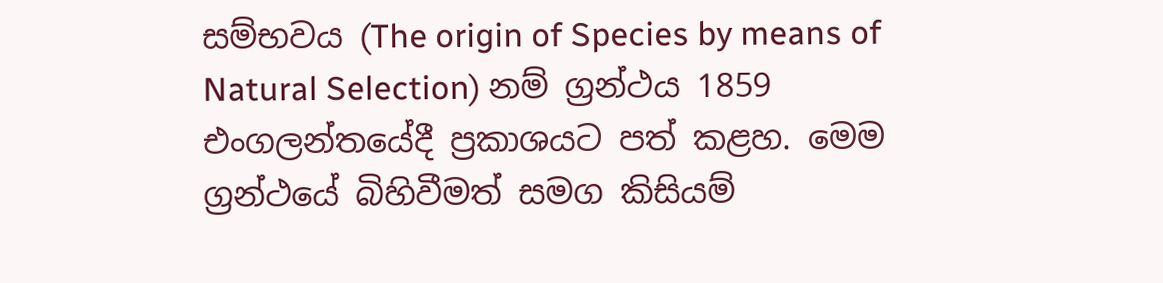සම්භවය (The origin of Species by means of Natural Selection) නම් ග්‍රන්ථය 1859 එංගලන්තයේදී ප්‍රකාශයට පත් කළහ. මෙම ග්‍රන්ථයේ බිහිවීමත් සමග කිසියම්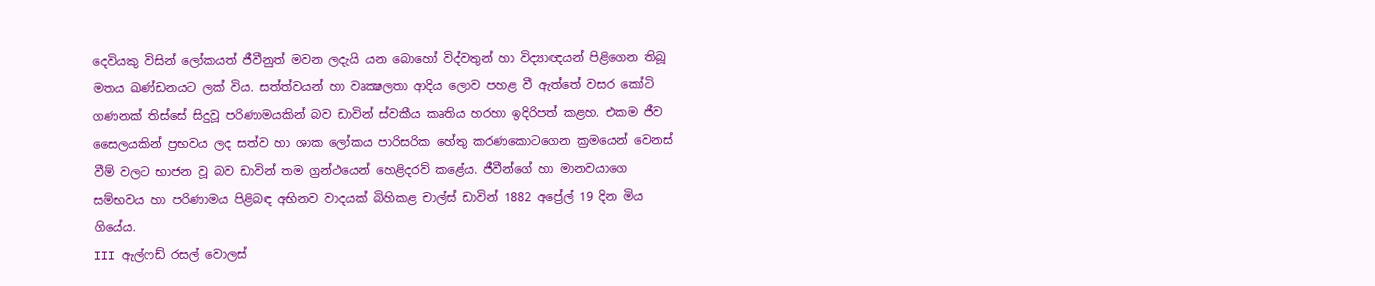දෙවියකු විසින් ලෝකයත් ජීවීනුත් මවන ලදැයි යන බොහෝ විද්වතුන් හා විද්‍යාඥයන් පිළිගෙන තිබූ මතය ඛණ්‌ඩනයට ලක්‌ විය. සත්ත්වයන් හා වෘක්‍ෂලතා ආදිය ලොව පහළ වී ඇත්තේ වසර කෝටි ගණනක්‌ තිස්‌සේ සිදුවූ පරිණාමයකින් බව ඩාවින් ස්‌වකීය කෘතිය හරහා ඉදිරිපත් කළහ. එකම ජීව සෛලයකින් ප්‍රභවය ලද සත්ව හා ශාක ලෝකය පාරිසරික හේතු කරණකොටගෙන ක්‍රමයෙන් වෙනස්‌ වීම් වලට භාජන වූ බව ඩාවින් තම ග්‍රන්ථයෙන් හෙළිදරව් කළේය. ජීවීන්ගේ හා මානවයාගෙ සම්භවය හා පරිණාමය පිළිබඳ අභිනව වාදයක්‌ බිහිකළ චාල්ස්‌ ඩාවින් 1882 අප්‍රේල් 19 දින මිය ගියේය.
III ඇල්ෆඩ් රසල් වොලස්‌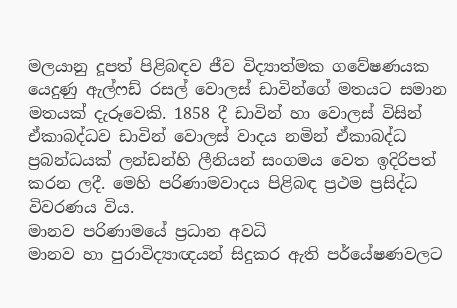මලයානු දූපත් පිළිබඳව ජීව විද්‍යාත්මක ගවේෂණයක යෙදුණු ඇල්ෆඩ් රසල් වොලස්‌ ඩාවින්ගේ මතයට සමාන මතයක්‌ දැරූවෙකි. 1858 දී ඩාවින් හා වොලස්‌ විසින් ඒකාබද්ධව ඩාවින් වොලස්‌ වාදය නමින් ඒකාබද්ධ ප්‍රබන්ධයක්‌ ලන්ඩන්හි ලීනියන් සංගමය වෙත ඉදිරිපත් කරන ලදී. මෙහි පරිණාමවාදය පිළිබඳ ප්‍රථම ප්‍රසිද්ධ විවරණය විය.
මානව පරිණාමයේ ප්‍රධාන අවධි
මානව හා පුරාවිද්‍යාඥයන් සිදුකර ඇති පර්යේෂණවලට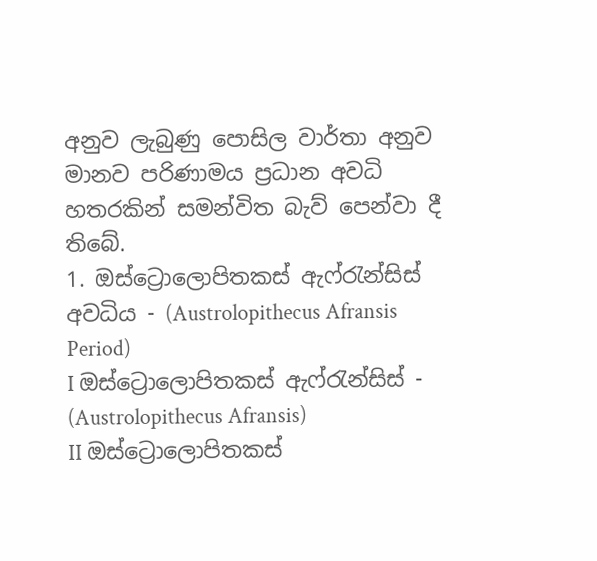අනුව ලැබුණු පොසිල වාර්තා අනුව මානව පරිණාමය ප්‍රධාන අවධි හතරකින් සමන්විත බැව් පෙන්වා දී තිබේ.
1. ඔස්‌ට්‍රොලොපිතකස්‌ ඇෆ්රැන්සිස්‌ අවධිය - (Austrolopithecus Afransis Period)
I ඔස්‌ට්‍රොලොපිතකස්‌ ඇෆ්රැන්සිස්‌ - (Austrolopithecus Afransis)
II ඔස්‌ට්‍රොලොපිතකස්‌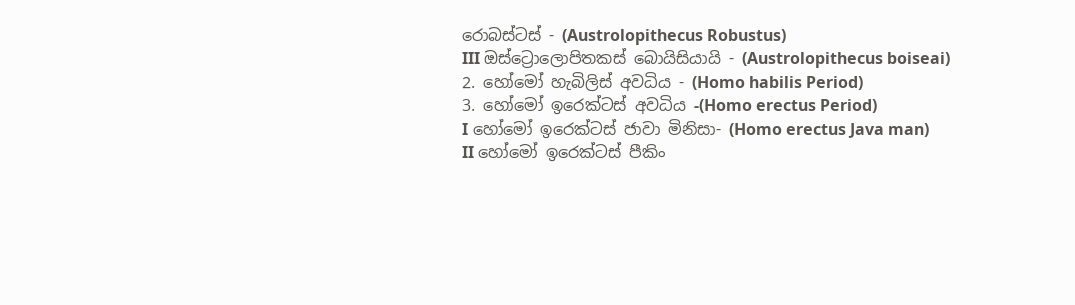රොබස්‌ටස්‌ - (Austrolopithecus Robustus)
III ඔස්‌ට්‍රොලොපිතකස්‌ බොයිසියායි - (Austrolopithecus boiseai)
2. හෝමෝ හැබිලිස්‌ අවධිය - (Homo habilis Period)
3. හෝමෝ ඉරෙක්‌ටස්‌ අවධිය -(Homo erectus Period)
I හෝමෝ ඉරෙක්‌ටස්‌ ජාවා මිනිසා- (Homo erectus Java man)
II හෝමෝ ඉරෙක්‌ටස්‌ පීකිං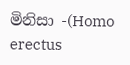මිනිසා -(Homo erectus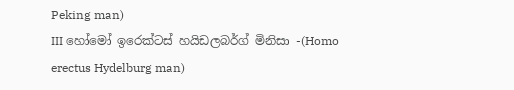Peking man)
III හෝමෝ ඉරෙක්‌ටස්‌ හයිඩලබර්ග් මිනිසා -(Homo erectus Hydelburg man)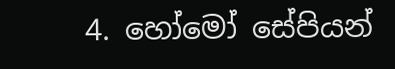4. හෝමෝ සේපියන්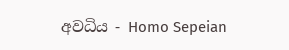අවධිය - Homo Sepeian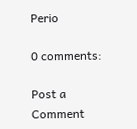Perio

0 comments:

Post a Comment